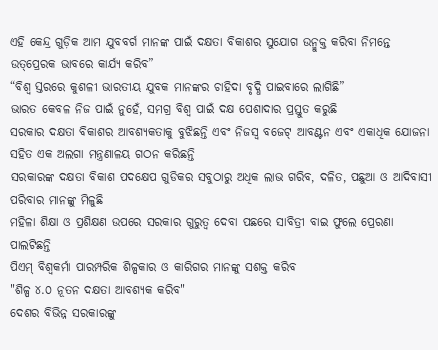ଏହି କେନ୍ଦ୍ର ଗୁଡ଼ିକ ଆମ ଯୁବବର୍ଗ ମାନଙ୍କ ପାଇଁ ଦକ୍ଷତା ବିକାଶର ସୁଯୋଗ ଉନ୍ମୁକ୍ତ କରିବା ନିମନ୍ତେ ଉତ୍‌ପ୍ରେରକ ଭାବରେ କାର୍ଯ୍ୟ କରିବ”
“ବିଶ୍ୱ ସ୍ତରରେ କୁଶଳୀ ଭାରତୀୟ ଯୁବକ ମାନଙ୍କର ଚାହିଦା ବୃଦ୍ଧି ପାଇବାରେ ଲାଗିଛି”
ଭାରତ କେବଳ ନିଜ ପାଇଁ ନୁହେଁ, ସମଗ୍ର ବିଶ୍ୱ ପାଇଁ ଦକ୍ଷ ପେଶାଦାର ପ୍ରସ୍ତୁତ କରୁଛି
ସରକାର ଦକ୍ଷତା ବିକାଶର ଆବଶ୍ୟକତାକୁ ବୁଝିଛନ୍ତି ଏବଂ ନିଜସ୍ୱ ବଜେଟ୍ ଆବଣ୍ଟନ ଏବଂ ଏକାଧିକ ଯୋଜନା ସହିତ ଏକ ଅଲଗା ମନ୍ତ୍ରଣାଳୟ ଗଠନ କରିଛନ୍ତି
ସରକାରଙ୍କ ଦକ୍ଷତା ବିକାଶ ପଦକ୍ଷେପ ଗୁଡିକର ସବୁଠାରୁ ଅଧିକ ଲାଭ ଗରିବ, ଦଳିତ, ପଛୁଆ ଓ ଆଦିବାସୀ ପରିବାର ମାନଙ୍କୁ ମିଳୁଛି
ମହିଳା ଶିକ୍ଷା ଓ ପ୍ରଶିକ୍ଷଣ ଉପରେ ସରକାର ଗୁରୁତ୍ୱ ଦେବା ପଛରେ ସାବିତ୍ରୀ ବାଇ ଫୁଲେ ପ୍ରେରଣା ପାଲଟିଛନ୍ତି
ପିଏମ୍ ବିଶ୍ୱକର୍ମା ପାରମ୍ପରିକ ଶିଳ୍ପକାର ଓ କାରିଗର ମାନଙ୍କୁ ସଶକ୍ତ କରିବ
"ଶିଳ୍ପ ୪.୦ ନୂତନ ଦକ୍ଷତା ଆବଶ୍ୟକ କରିବ"
ଦେଶର ବିଭିନ୍ନ ସରକାରଙ୍କୁ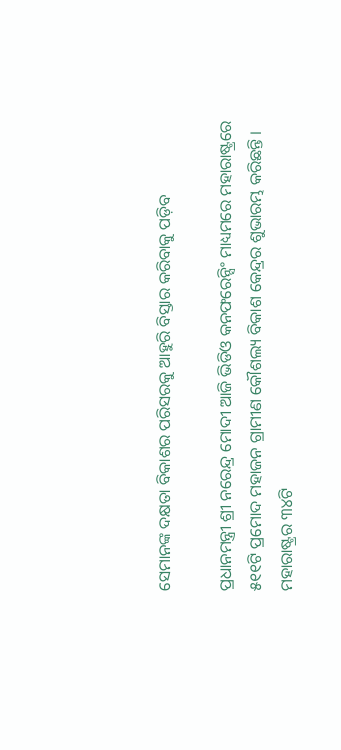ସେମାନଙ୍କ ଦକ୍ଷତା ବିକାଶର ପରିସରକୁ ଆହୁରି ବିସ୍ତାର କରିବାକୁ ପଡ଼ିବ

ପ୍ରଧାନମନ୍ତ୍ରୀ ଶ୍ରୀ ନରେନ୍ଦ୍ର ମୋଦୀ ଆଜି ଭିଡିଓ କନଫରେନ୍ସିଂ ମାଧ୍ୟମରେ ମହାରାଷ୍ଟ୍ରରେ ୫୧୧ଟି ପ୍ରମୋଦ ମହାଜନ ଗ୍ରାମୀଣ କୌଶଲ୍ୟ ବିକାଶ କେନ୍ଦ୍ରର ଶୁଭାରମ୍ଭ କରିଛନ୍ତି ।  ମହାରାଷ୍ଟ୍ରର ୩୪ଟି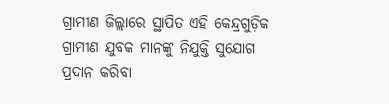ଗ୍ରାମୀଣ ଜିଲ୍ଲାରେ ସ୍ଥାପିତ ଏହି କେନ୍ଦ୍ରଗୁଡ଼ିକ ଗ୍ରାମୀଣ ଯୁବକ ମାନଙ୍କୁ ନିଯୁକ୍ତି ସୁଯୋଗ ପ୍ରଦାନ କରିବା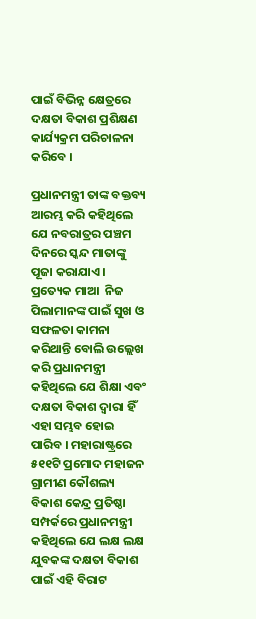ପାଇଁ ବିଭିନ୍ନ କ୍ଷେତ୍ରରେ ଦକ୍ଷତା ବିକାଶ ପ୍ରଶିକ୍ଷଣ କାର୍ଯ୍ୟକ୍ରମ ପରିଚାଳନା କରିବେ ।

ପ୍ରଧାନମନ୍ତ୍ରୀ ତାଙ୍କ ବକ୍ତବ୍ୟ ଆରମ୍ଭ କରି କହିଥିଲେ ଯେ ନବରାତ୍ରର ପଞ୍ଚମ ଦିନରେ ସ୍କନ୍ଦ ମାତାଙ୍କୁ ପୂଜା କରାଯାଏ । ପ୍ରତ୍ୟେକ ମାଆ  ନିଜ ପିଲାମାନଙ୍କ ପାଇଁ ସୁଖ ଓ ସଫଳତା କାମନା କରିଥାନ୍ତି ବୋଲି ଉଲ୍ଲେଖ କରି ପ୍ରଧାନମନ୍ତ୍ରୀ କହିଥିଲେ ଯେ ଶିକ୍ଷା ଏବଂ ଦକ୍ଷତା ବିକାଶ ଦ୍ୱାରା ହିଁ ଏହା ସମ୍ଭବ ହୋଇ ପାରିବ । ମହାରାଷ୍ଟ୍ରରେ ୫୧୧ଟି ପ୍ରମୋଦ ମହାଜନ ଗ୍ରାମୀଣ କୌଶଲ୍ୟ ବିକାଶ କେନ୍ଦ୍ର ପ୍ରତିଷ୍ଠା ସମ୍ପର୍କରେ ପ୍ରଧାନମନ୍ତ୍ରୀ କହିଥିଲେ ଯେ ଲକ୍ଷ ଲକ୍ଷ ଯୁବକଙ୍କ ଦକ୍ଷତା ବିକାଶ ପାଇଁ ଏହି ବିରାଟ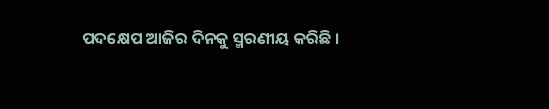ପଦକ୍ଷେପ ଆଜିର ଦିନକୁ ସ୍ମରଣୀୟ କରିଛି ।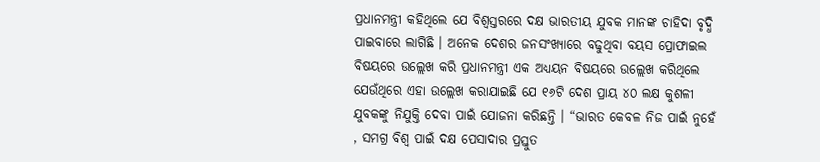ପ୍ରଧାନମନ୍ତ୍ରୀ କହିଥିଲେ ଯେ ବିଶ୍ୱସ୍ତରରେ ଦକ୍ଷ ଭାରତୀୟ ଯୁବକ ମାନଙ୍କ ଚାହିଦା ବୃଦ୍ଧି ପାଇବାରେ ଲାଗିଛି । ଅନେକ ଦେଶର ଜନସଂଖ୍ୟାରେ ବଢୁଥିବା ବୟସ ପ୍ରୋଫାଇଲ ବିଷୟରେ ଉଲ୍ଲେଖ କରି ପ୍ରଧାନମନ୍ତ୍ରୀ ଏକ ଅଧ୍ୟୟନ ବିଷୟରେ ଉଲ୍ଲେଖ କରିଥିଲେ ଯେଉଁଥିରେ ଏହା ଉଲ୍ଲେଖ କରାଯାଇଛି ଯେ ୧୬ଟି ଦେଶ ପ୍ରାୟ ୪୦ ଲକ୍ଷ କୁଶଳୀ ଯୁବକଙ୍କୁ ନିଯୁକ୍ତି ଦେବା ପାଇଁ ଯୋଜନା କରିଛନ୍ତି । “ଭାରତ କେବଳ ନିଜ ପାଇଁ ନୁହେଁ , ସମଗ୍ର ବିଶ୍ୱ ପାଇଁ ଦକ୍ଷ ପେସାଦାର ପ୍ରସ୍ତୁତ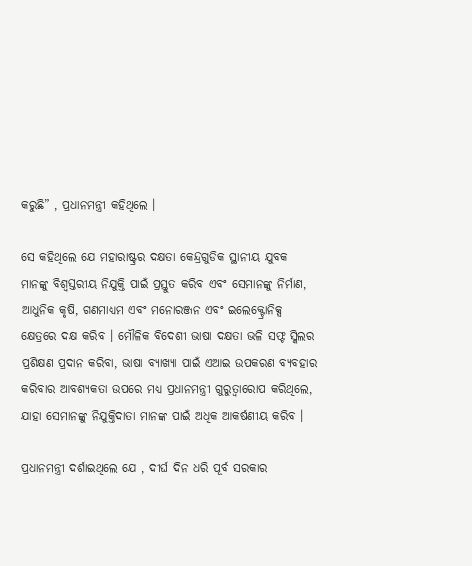କରୁଛି” , ପ୍ରଧାନମନ୍ତ୍ରୀ କହିଥିଲେ ।

ସେ କହିଥିଲେ ଯେ ମହାରାଷ୍ଟ୍ରର ଦକ୍ଷତା କେନ୍ଦ୍ରଗୁଡିକ ସ୍ଥାନୀୟ ଯୁବକ ମାନଙ୍କୁ ବିଶ୍ୱସ୍ତରୀୟ ନିଯୁକ୍ତି ପାଇଁ ପ୍ରସ୍ତୁତ କରିବ ଏବଂ ସେମାନଙ୍କୁ ନିର୍ମାଣ, ଆଧୁନିକ କୃଷି, ଗଣମାଧ୍ୟମ ଏବଂ ମନୋରଞ୍ଜନ ଏବଂ ଇଲେକ୍ଟ୍ରୋନିକ୍ସ କ୍ଷେତ୍ରରେ ଦକ୍ଷ କରିବ । ମୌଳିକ ବିଦେଶୀ ଭାଷା ଦକ୍ଷତା ଭଳି ସଫ୍ଟ ସ୍କିଲର ପ୍ରଶିକ୍ଷଣ ପ୍ରଦାନ କରିବା, ଭାଷା ବ୍ୟାଖ୍ୟା ପାଇଁ ଏଆଇ ଉପକରଣ ବ୍ୟବହାର କରିବାର ଆବଶ୍ୟକତା ଉପରେ ମଧ୍ୟ ପ୍ରଧାନମନ୍ତ୍ରୀ ଗୁରୁତ୍ୱାରୋପ କରିଥିଲେ,  ଯାହା ସେମାନଙ୍କୁ ନିଯୁକ୍ତିଦାତା ମାନଙ୍କ ପାଇଁ ଅଧିକ ଆକର୍ଷଣୀୟ କରିବ ।

ପ୍ରଧାନମନ୍ତ୍ରୀ ଦର୍ଶାଇଥିଲେ ଯେ , ଦୀର୍ଘ ଦିନ ଧରି ପୂର୍ବ ସରକାର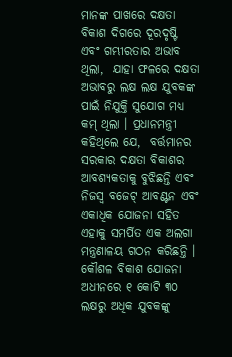ମାନଙ୍କ ପାଖରେ ଦକ୍ଷତା ବିକାଶ ଦିଗରେ ଦୂରଦୃଷ୍ଟି ଏବଂ ଗମ୍ଭୀରତାର ଅଭାବ ଥିଲା,  ଯାହା ଫଳରେ ଦକ୍ଷତା ଅଭାବରୁ ଲକ୍ଷ ଲକ୍ଷ ଯୁବକଙ୍କ ପାଇଁ ନିଯୁକ୍ତି ସୁଯୋଗ ମଧ୍ୟ କମ୍ ଥିଲା । ପ୍ରଧାନମନ୍ତ୍ରୀ କହିଥିଲେ ଯେ,  ବର୍ତ୍ତମାନର ସରକାର ଦକ୍ଷତା ବିକାଶର ଆବଶ୍ୟକତାକୁ ବୁଝିଛନ୍ତି ଏବଂ ନିଜସ୍ୱ ବଜେଟ୍ ଆବଣ୍ଟନ ଏବଂ ଏକାଧିକ ଯୋଜନା ସହିତ ଏହାକୁ ସମର୍ପିତ ଏକ ଅଲଗା ମନ୍ତ୍ରଣାଳୟ ଗଠନ କରିଛନ୍ତି । କୌଶଳ ବିକାଶ ଯୋଜନା ଅଧୀନରେ ୧ କୋଟି ୩୦ ଲକ୍ଷରୁ ଅଧିକ ଯୁବକଙ୍କୁ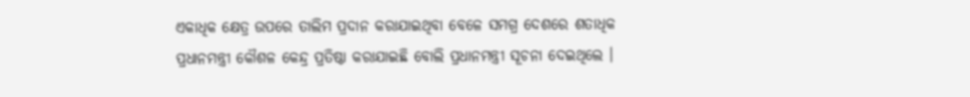ଏକାଧିକ କ୍ଷେତ୍ର ଉପରେ ତାଲିମ ପ୍ରଦାନ କରାଯାଇଥିବା ବେଳେ ସମଗ୍ର ଦେଶରେ ଶତାଧିକ ପ୍ରଧାନମନ୍ତ୍ରୀ କୌଶଳ କେନ୍ଦ୍ର ପ୍ରତିଷ୍ଠା କରାଯାଇଛି ବୋଲି ପ୍ରଧାନମନ୍ତ୍ରୀ ସୂଚନା ଦେଇଥିଲେ ।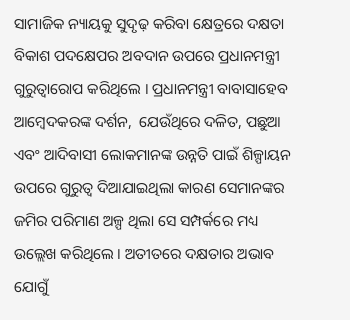ସାମାଜିକ ନ୍ୟାୟକୁ ସୁଦୃଢ଼ କରିବା କ୍ଷେତ୍ରରେ ଦକ୍ଷତା ବିକାଶ ପଦକ୍ଷେପର ଅବଦାନ ଉପରେ ପ୍ରଧାନମନ୍ତ୍ରୀ ଗୁରୁତ୍ୱାରୋପ କରିଥିଲେ । ପ୍ରଧାନମନ୍ତ୍ରୀ ବାବାସାହେବ ଆମ୍ବେଦକରଙ୍କ ଦର୍ଶନ,  ଯେଉଁଥିରେ ଦଳିତ, ପଛୁଆ ଏବଂ ଆଦିବାସୀ ଲୋକମାନଙ୍କ ଉନ୍ନତି ପାଇଁ ଶିଳ୍ପାୟନ ଉପରେ ଗୁରୁତ୍ୱ ଦିଆଯାଇଥିଲା କାରଣ ସେମାନଙ୍କର ଜମିର ପରିମାଣ ଅଳ୍ପ ଥିଲା ସେ ସମ୍ପର୍କରେ ମଧ୍ୟ ଉଲ୍ଲେଖ କରିଥିଲେ । ଅତୀତରେ ଦକ୍ଷତାର ଅଭାବ ଯୋଗୁଁ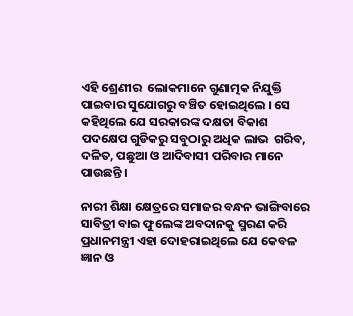ଏହି ଶ୍ରେଣୀର  ଲୋକମାନେ ଗୁଣାତ୍ମକ ନିଯୁକ୍ତି ପାଇବାର ସୁଯୋଗରୁ ବଞ୍ଚିତ ହୋଇଥିଲେ । ସେ କହିଥିଲେ ଯେ ସରକାରଙ୍କ ଦକ୍ଷତା ବିକାଶ ପଦକ୍ଷେପ ଗୁଡିକରୁ ସବୁଠାରୁ ଅଧିକ ଲାଭ  ଗରିବ, ଦଳିତ, ପଛୁଆ ଓ ଆଦିବାସୀ ପରିବାର ମାନେ ପାଉଛନ୍ତି ।

ନାରୀ ଶିକ୍ଷା କ୍ଷେତ୍ରରେ ସମାଜର ବନ୍ଧନ ଭାଙ୍ଗିବାରେ ସାବିତ୍ରୀ ବାଇ ଫୁଲେଙ୍କ ଅବଦାନକୁ ସ୍ମରଣ କରି ପ୍ରଧାନମନ୍ତ୍ରୀ ଏହା ଦୋହରାଇଥିଲେ ଯେ କେବଳ ଜ୍ଞାନ ଓ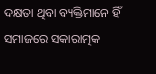ଦକ୍ଷତା ଥିବା ବ୍ୟକ୍ତିମାନେ ହିଁ ସମାଜରେ ସକାରାତ୍ମକ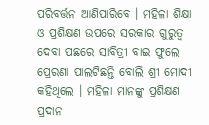ପରିବର୍ତ୍ତନ ଆଣିପାରିବେ । ମହିଳା ଶିକ୍ଷା ଓ ପ୍ରଶିକ୍ଷଣ ଉପରେ ସରକାର ଗୁରୁତ୍ୱ ଦେବା ପଛରେ ସାବିତ୍ରୀ ବାଇ ଫୁଲେ ପ୍ରେରଣା ପାଲଟିଛନ୍ତି ବୋଲି ଶ୍ରୀ ମୋଦୀ କହିଥିଲେ । ମହିଳା ମାନଙ୍କୁ ପ୍ରଶିକ୍ଷଣ ପ୍ରଦାନ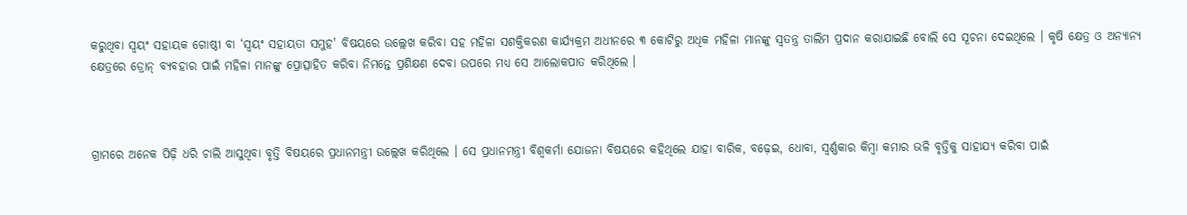କରୁଥିବା ସ୍ୱୟଂ ସହାୟକ ଗୋଷ୍ଠୀ ବା ‘ସ୍ୱୟଂ ସହାୟତା ସମୁହ' ବିଷୟରେ ଉଲ୍ଲେଖ କରିବା ସହ ମହିଳା ସଶକ୍ତିକରଣ କାର୍ଯ୍ୟକ୍ରମ ଅଧୀନରେ ୩ କୋଟିରୁ ଅଧିକ ମହିଳା ମାନଙ୍କୁ ସ୍ୱତନ୍ତ୍ର ତାଲିମ ପ୍ରଦାନ କରାଯାଇଛି ବୋଲି ସେ ସୂଚନା ଦେଇଥିଲେ । କୃଷି କ୍ଷେତ୍ର ଓ ଅନ୍ୟାନ୍ୟ କ୍ଷେତ୍ରରେ ଡ୍ରୋନ୍ ବ୍ୟବହାର ପାଇଁ ମହିଳା ମାନଙ୍କୁ ପ୍ରୋତ୍ସାହିତ କରିବା ନିମନ୍ତେ ପ୍ରଶିକ୍ଷଣ ଦେବା ଉପରେ ମଧ୍ୟ ସେ ଆଲୋକପାତ କରିଥିଲେ ।



ଗ୍ରାମରେ ଅନେକ ପିଢ଼ି ଧରି ଚାଲି ଆସୁଥିବା ବୃତ୍ତି ବିଷୟରେ ପ୍ରଧାନମନ୍ତ୍ରୀ ଉଲ୍ଲେଖ କରିଥିଲେ । ସେ ପ୍ରଧାନମନ୍ତ୍ରୀ ବିଶ୍ୱକର୍ମା ଯୋଜନା ବିଷୟରେ କହିଥିଲେ ଯାହା ବାରିକ, ବଢ଼େଇ, ଧୋବା, ସ୍ୱର୍ଣ୍ଣକାର କିମ୍ବା କମାର ଭଳି ବୃତ୍ତିକୁ ସାହାଯ୍ୟ କରିବା ପାଇଁ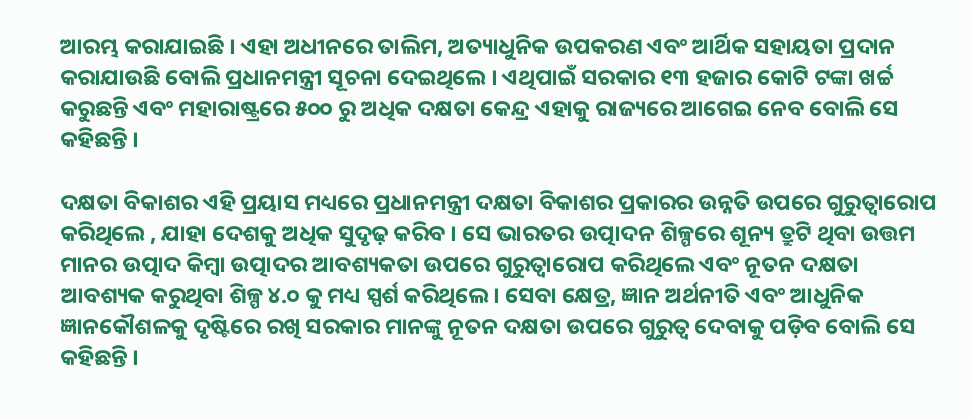ଆରମ୍ଭ କରାଯାଇଛି । ଏହା ଅଧୀନରେ ତାଲିମ, ଅତ୍ୟାଧୁନିକ ଉପକରଣ ଏବଂ ଆର୍ଥିକ ସହାୟତା ପ୍ରଦାନ କରାଯାଉଛି ବୋଲି ପ୍ରଧାନମନ୍ତ୍ରୀ ସୂଚନା ଦେଇଥିଲେ । ଏଥିପାଇଁ ସରକାର ୧୩ ହଜାର କୋଟି ଟଙ୍କା ଖର୍ଚ୍ଚ କରୁଛନ୍ତି ଏବଂ ମହାରାଷ୍ଟ୍ରରେ ୫୦୦ ରୁ ଅଧିକ ଦକ୍ଷତା କେନ୍ଦ୍ର ଏହାକୁ ରାଜ୍ୟରେ ଆଗେଇ ନେବ ବୋଲି ସେ କହିଛନ୍ତି ।

ଦକ୍ଷତା ବିକାଶର ଏହି ପ୍ରୟାସ ମଧ୍ୟରେ ପ୍ରଧାନମନ୍ତ୍ରୀ ଦକ୍ଷତା ବିକାଶର ପ୍ରକାରର ଉନ୍ନତି ଉପରେ ଗୁରୁତ୍ୱାରୋପ କରିଥିଲେ , ଯାହା ଦେଶକୁ ଅଧିକ ସୁଦୃଢ଼ କରିବ । ସେ ଭାରତର ଉତ୍ପାଦନ ଶିଳ୍ପରେ ଶୂନ୍ୟ ତ୍ରୁଟି ଥିବା ଉତ୍ତମ ମାନର ଉତ୍ପାଦ କିମ୍ବା ଉତ୍ପାଦର ଆବଶ୍ୟକତା ଉପରେ ଗୁରୁତ୍ୱାରୋପ କରିଥିଲେ ଏବଂ ନୂତନ ଦକ୍ଷତା ଆବଶ୍ୟକ କରୁଥିବା ଶିଳ୍ପ ୪.୦ କୁ ମଧ୍ୟ ସ୍ପର୍ଶ କରିଥିଲେ । ସେବା କ୍ଷେତ୍ର, ଜ୍ଞାନ ଅର୍ଥନୀତି ଏବଂ ଆଧୁନିକ ଜ୍ଞାନକୌଶଳକୁ ଦୃଷ୍ଟିରେ ରଖି ସରକାର ମାନଙ୍କୁ ନୂତନ ଦକ୍ଷତା ଉପରେ ଗୁରୁତ୍ୱ ଦେବାକୁ ପଡ଼ିବ ବୋଲି ସେ କହିଛନ୍ତି ।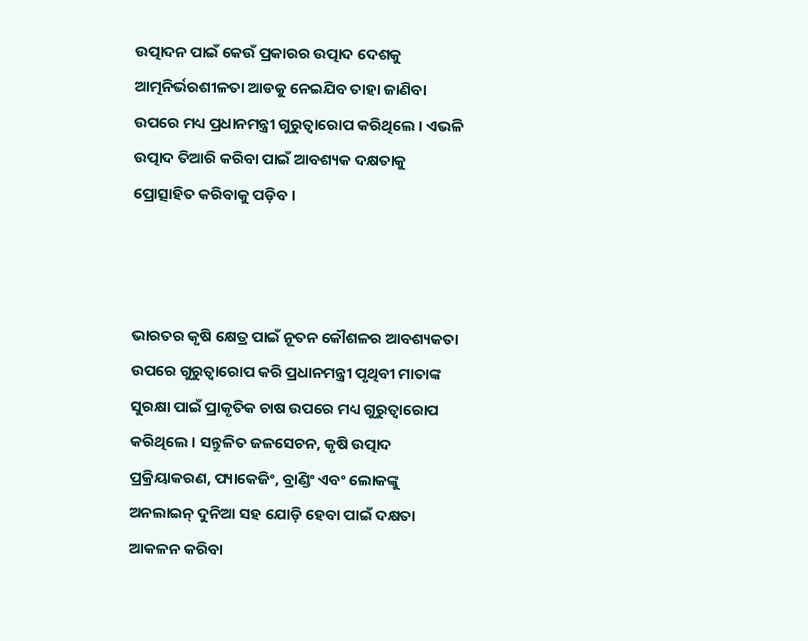ଉତ୍ପାଦନ ପାଇଁ କେଉଁ ପ୍ରକାରର ଉତ୍ପାଦ ଦେଶକୁ ଆତ୍ମନିର୍ଭରଶୀଳତା ଆଡକୁ ନେଇଯିବ ତାହା ଜାଣିବା ଉପରେ ମଧ୍ୟ ପ୍ରଧାନମନ୍ତ୍ରୀ ଗୁରୁତ୍ୱାରୋପ କରିଥିଲେ । ଏଭଳି ଉତ୍ପାଦ ତିଆରି କରିବା ପାଇଁ ଆବଶ୍ୟକ ଦକ୍ଷତାକୁ ପ୍ରୋତ୍ସାହିତ କରିବାକୁ ପଡ଼ିବ ।



ଭାରତର କୃଷି କ୍ଷେତ୍ର ପାଇଁ ନୂତନ କୌଶଳର ଆବଶ୍ୟକତା ଉପରେ ଗୁରୁତ୍ୱାରୋପ କରି ପ୍ରଧାନମନ୍ତ୍ରୀ ପୃଥିବୀ ମାତାଙ୍କ ସୁରକ୍ଷା ପାଇଁ ପ୍ରାକୃତିକ ଚାଷ ଉପରେ ମଧ୍ୟ ଗୁରୁତ୍ୱାରୋପ କରିଥିଲେ । ସନ୍ତୁଳିତ ଜଳସେଚନ, କୃଷି ଉତ୍ପାଦ ପ୍ରକ୍ରିୟାକରଣ, ପ୍ୟାକେଜିଂ, ବ୍ରାଣ୍ଡିଂ ଏବଂ ଲୋକଙ୍କୁ ଅନଲାଇନ୍ ଦୁନିଆ ସହ ଯୋଡ଼ି ହେବା ପାଇଁ ଦକ୍ଷତା ଆକଳନ କରିବା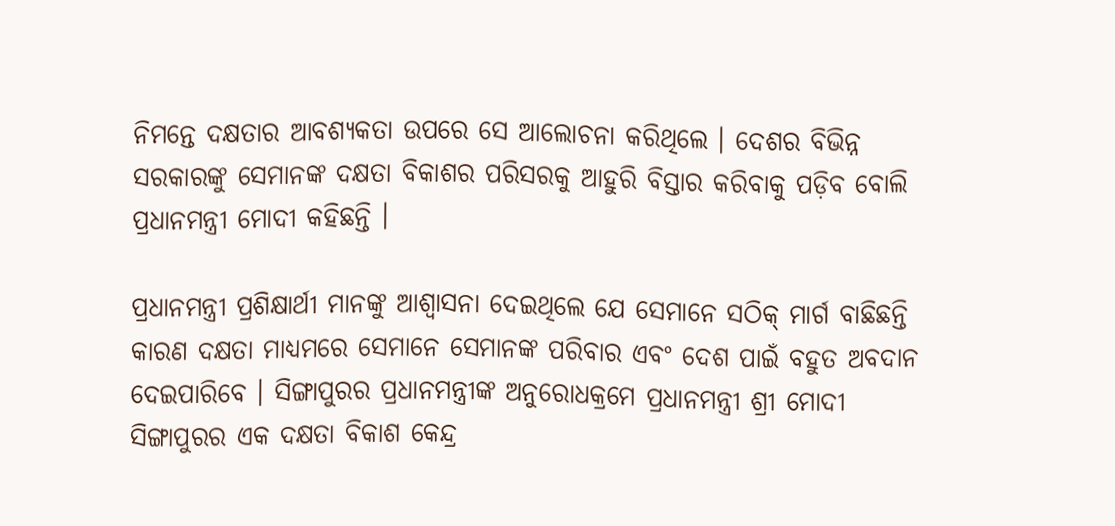ନିମନ୍ତେ ଦକ୍ଷତାର ଆବଶ୍ୟକତା ଉପରେ ସେ ଆଲୋଚନା କରିଥିଲେ । ଦେଶର ବିଭିନ୍ନ ସରକାରଙ୍କୁ ସେମାନଙ୍କ ଦକ୍ଷତା ବିକାଶର ପରିସରକୁ ଆହୁରି ବିସ୍ତାର କରିବାକୁ ପଡ଼ିବ ବୋଲି ପ୍ରଧାନମନ୍ତ୍ରୀ ମୋଦୀ କହିଛନ୍ତି ।

ପ୍ରଧାନମନ୍ତ୍ରୀ ପ୍ରଶିକ୍ଷାର୍ଥୀ ମାନଙ୍କୁ ଆଶ୍ୱାସନା ଦେଇଥିଲେ ଯେ ସେମାନେ ସଠିକ୍ ମାର୍ଗ ବାଛିଛନ୍ତି କାରଣ ଦକ୍ଷତା ମାଧ୍ୟମରେ ସେମାନେ ସେମାନଙ୍କ ପରିବାର ଏବଂ ଦେଶ ପାଇଁ ବହୁତ ଅବଦାନ ଦେଇପାରିବେ । ସିଙ୍ଗାପୁରର ପ୍ରଧାନମନ୍ତ୍ରୀଙ୍କ ଅନୁରୋଧକ୍ରମେ ପ୍ରଧାନମନ୍ତ୍ରୀ ଶ୍ରୀ ମୋଦୀ ସିଙ୍ଗାପୁରର ଏକ ଦକ୍ଷତା ବିକାଶ କେନ୍ଦ୍ର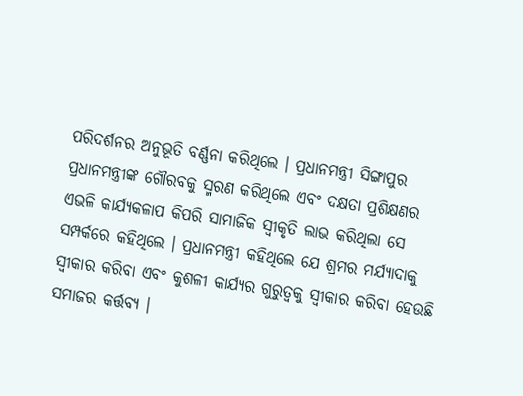ପରିଦର୍ଶନର ଅନୁଭୂତି ବର୍ଣ୍ଣନା କରିଥିଲେ । ପ୍ରଧାନମନ୍ତ୍ରୀ ସିଙ୍ଗାପୁର ପ୍ରଧାନମନ୍ତ୍ରୀଙ୍କ ଗୌରବକୁ ସ୍ମରଣ କରିଥିଲେ ଏବଂ ଦକ୍ଷତା ପ୍ରଶିକ୍ଷଣର ଏଭଳି କାର୍ଯ୍ୟକଳାପ କିପରି ସାମାଜିକ ସ୍ୱୀକୃତି ଲାଭ କରିଥିଲା ସେ ସମ୍ପର୍କରେ କହିଥିଲେ । ପ୍ରଧାନମନ୍ତ୍ରୀ କହିଥିଲେ ଯେ ଶ୍ରମର ମର୍ଯ୍ୟାଦାକୁ ସ୍ୱୀକାର କରିବା ଏବଂ କୁଶଳୀ କାର୍ଯ୍ୟର ଗୁରୁତ୍ୱକୁ ସ୍ୱୀକାର କରିବା ହେଉଛି ସମାଜର କର୍ତ୍ତବ୍ୟ ।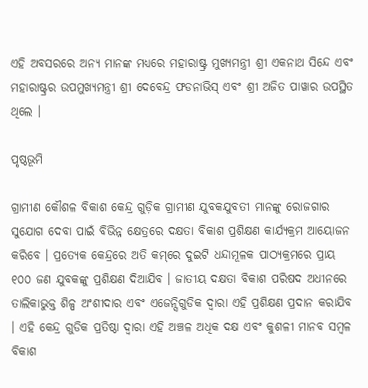ଏହି ଅବସରରେ ଅନ୍ୟ ମାନଙ୍କ ମଧ୍ୟରେ ମହାରାଷ୍ଟ୍ର ମୁଖ୍ୟମନ୍ତ୍ରୀ ଶ୍ରୀ ଏକନାଥ ସିନ୍ଦେ ଏବଂ  ମହାରାଷ୍ଟ୍ରର ଉପମୁଖ୍ୟମନ୍ତ୍ରୀ ଶ୍ରୀ ଦେବେନ୍ଦ୍ର ଫଡନାଭିସ୍ ଏବଂ ଶ୍ରୀ ଅଜିତ ପାୱାର ଉପସ୍ଥିତ ଥିଲେ ।

ପୃଷ୍ଠଭୂମି

ଗ୍ରାମୀଣ କୌଶଳ ବିକାଶ କେନ୍ଦ୍ର ଗୁଡ଼ିକ ଗ୍ରାମୀଣ ଯୁବକଯୁବତୀ ମାନଙ୍କୁ ରୋଜଗାର ସୁଯୋଗ ଦେବା ପାଇଁ ବିଭିନ୍ନ କ୍ଷେତ୍ରରେ ଦକ୍ଷତା ବିକାଶ ପ୍ରଶିକ୍ଷଣ କାର୍ଯ୍ୟକ୍ରମ ଆୟୋଜନ କରିବେ । ପ୍ରତ୍ୟେକ କେନ୍ଦ୍ରରେ ଅତି କମ୍‌ରେ ଦୁଇଟି ଧନ୍ଦାମୂଳକ ପାଠ୍ୟକ୍ରମରେ ପ୍ରାୟ ୧୦୦ ଜଣ ଯୁବକଙ୍କୁ ପ୍ରଶିକ୍ଷଣ ଦିଆଯିବ । ଜାତୀୟ ଦକ୍ଷତା ବିକାଶ ପରିଷଦ ଅଧୀନରେ ତାଲିକାଭୁକ୍ତ ଶିଳ୍ପ ଅଂଶୀଦାର ଏବଂ ଏଜେନ୍ସିଗୁଡିକ ଦ୍ୱାରା ଏହି ପ୍ରଶିକ୍ଷଣ ପ୍ରଦାନ କରାଯିବ । ଏହି କେନ୍ଦ୍ର ଗୁଡିକ ପ୍ରତିଷ୍ଠା ଦ୍ୱାରା ଏହି ଅଞ୍ଚଳ ଅଧିକ ଦକ୍ଷ ଏବଂ କୁଶଳୀ ମାନବ ସମ୍ବଳ ବିକାଶ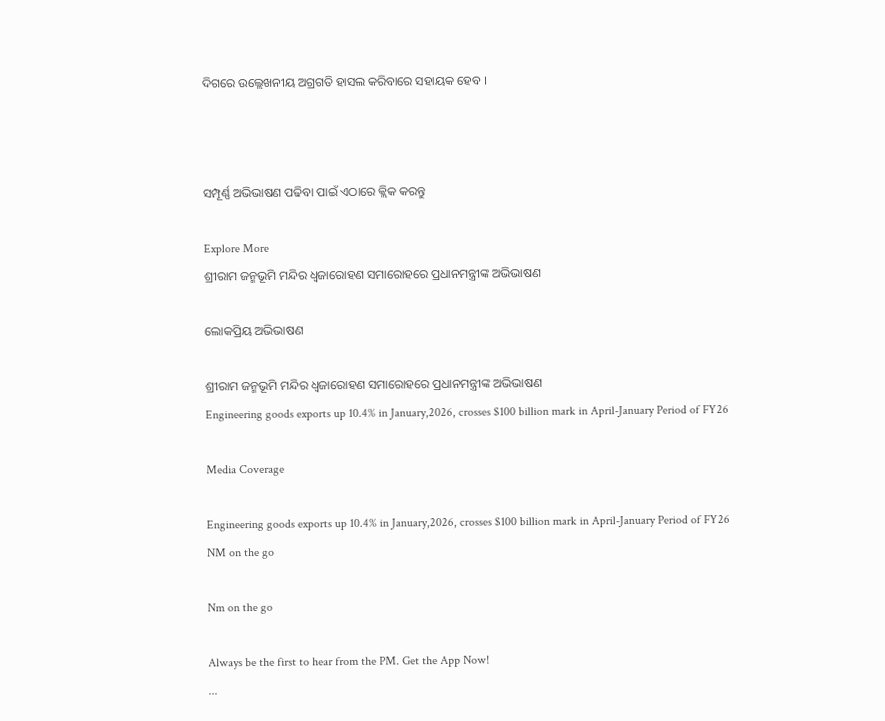ଦିଗରେ ଉଲ୍ଲେଖନୀୟ ଅଗ୍ରଗତି ହାସଲ କରିବାରେ ସହାୟକ ହେବ ।



ସମ୍ପୂର୍ଣ୍ଣ ଅଭିଭାଷଣ ପଢିବା ପାଇଁ ଏଠାରେ କ୍ଲିକ କରନ୍ତୁ

Explore More
ଶ୍ରୀରାମ ଜନ୍ମଭୂମି ମନ୍ଦିର ଧ୍ଵଜାରୋହଣ ସମାରୋହରେ ପ୍ରଧାନମନ୍ତ୍ରୀଙ୍କ ଅଭିଭାଷଣ

ଲୋକପ୍ରିୟ ଅଭିଭାଷଣ

ଶ୍ରୀରାମ ଜନ୍ମଭୂମି ମନ୍ଦିର ଧ୍ଵଜାରୋହଣ ସମାରୋହରେ ପ୍ରଧାନମନ୍ତ୍ରୀଙ୍କ ଅଭିଭାଷଣ
Engineering goods exports up 10.4% in January,2026, crosses $100 billion mark in April-January Period of FY26

Media Coverage

Engineering goods exports up 10.4% in January,2026, crosses $100 billion mark in April-January Period of FY26
NM on the go

Nm on the go

Always be the first to hear from the PM. Get the App Now!
...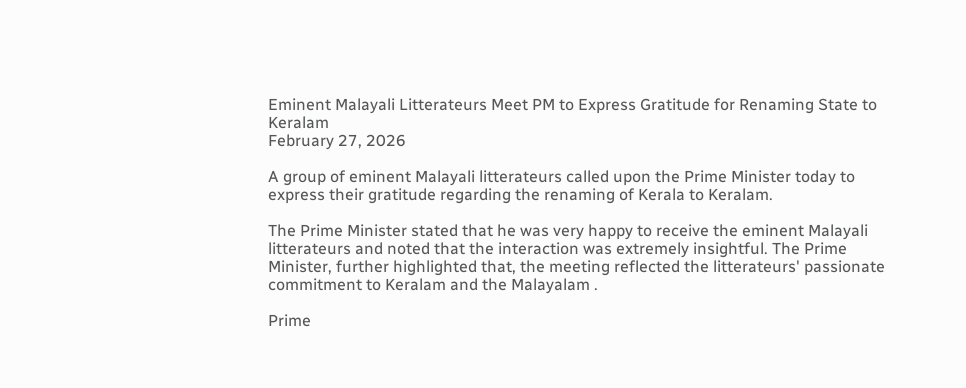Eminent Malayali Litterateurs Meet PM to Express Gratitude for Renaming State to Keralam
February 27, 2026

A group of eminent Malayali litterateurs called upon the Prime Minister today to express their gratitude regarding the renaming of Kerala to Keralam.

The Prime Minister stated that he was very happy to receive the eminent Malayali litterateurs and noted that the interaction was extremely insightful. The Prime Minister, further highlighted that, the meeting reflected the litterateurs' passionate commitment to Keralam and the Malayalam .

Prime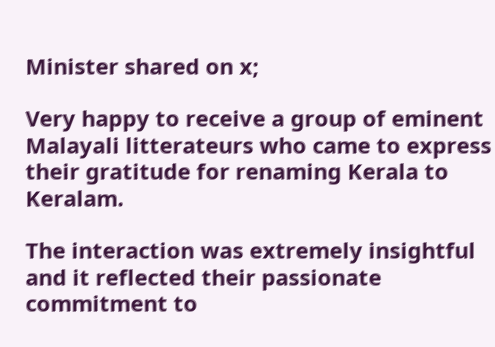Minister shared on x;

Very happy to receive a group of eminent Malayali litterateurs who came to express their gratitude for renaming Kerala to Keralam.

The interaction was extremely insightful and it reflected their passionate commitment to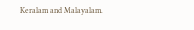Keralam and Malayalam.